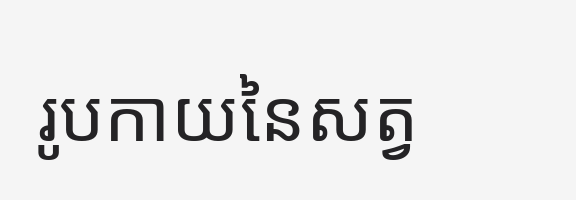រូបកាយនៃសត្វ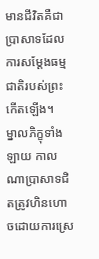មានជីវិតគឺជាប្រាសាទដែលការសម្ដែងធម្មជាតិរបស់ព្រះកើតឡើង។
ម្នាលភិក្ខុទាំងឡាយ កាលណាប្រាសាទជិតត្រូវហិនហោចដោយការស្រេ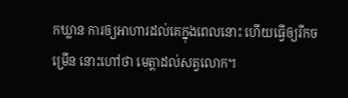កឃ្លាន ការឲ្យអាហារដល់គេក្នុងពេលនោះ ហើយធ្វើឲ្យរីកចម្រើន នោះហៅថា មេត្តាដល់សត្វលោក។